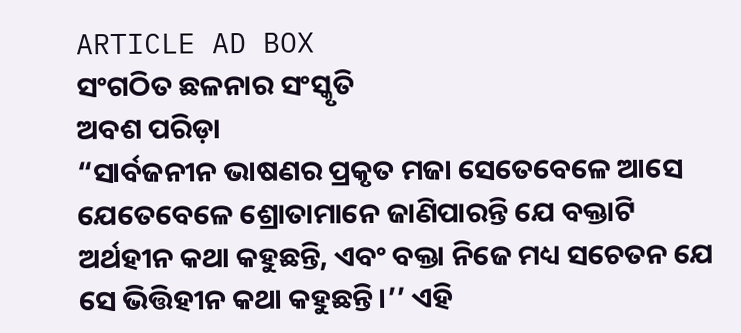ARTICLE AD BOX
ସଂଗଠିତ ଛଳନାର ସଂସ୍କୃତି
ଅବଶ ପରିଡ଼ା
“ସାର୍ବଜନୀନ ଭାଷଣର ପ୍ରକୃତ ମଜା ସେତେବେଳେ ଆସେ ଯେତେବେଳେ ଶ୍ରୋତାମାନେ ଜାଣିପାରନ୍ତି ଯେ ବକ୍ତାଟି ଅର୍ଥହୀନ କଥା କହୁଛନ୍ତି, ଏବଂ ବକ୍ତା ନିଜେ ମଧ୍ୟ ସଚେତନ ଯେ ସେ ଭିତ୍ତିହୀନ କଥା କହୁଛନ୍ତି।’’ ଏହି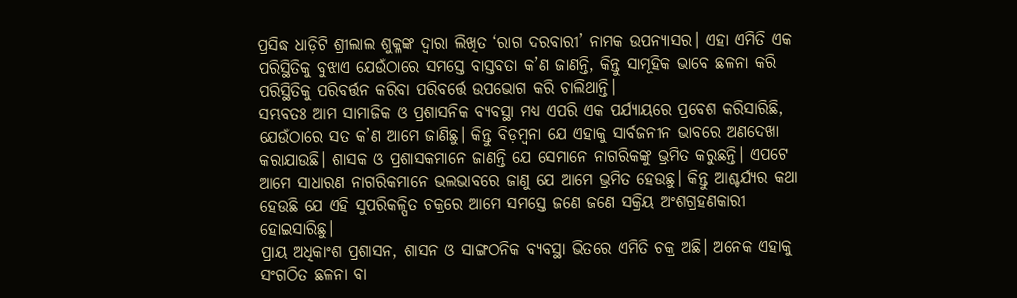ପ୍ରସିଦ୍ଧ ଧାଡ଼ିଟି ଶ୍ରୀଲାଲ ଶୁକ୍ଳଙ୍କ ଦ୍ୱାରା ଲିଖିତ ‘ରାଗ ଦରବାରୀ’ ନାମକ ଉପନ୍ୟାସର। ଏହା ଏମିତି ଏକ ପରିସ୍ଥିତିକୁ ବୁଝାଏ ଯେଉଁଠାରେ ସମସ୍ତେ ବାସ୍ତବତା କ’ଣ ଜାଣନ୍ତି, କିନ୍ତୁ ସାମୂହିକ ଭାବେ ଛଳନା କରି ପରିସ୍ଥିତିକୁ ପରିବର୍ତ୍ତନ କରିବା ପରିବର୍ତ୍ତେ ଉପଭୋଗ କରି ଚାଲିଥାନ୍ତି।
ସମ୍ଭବତଃ ଆମ ସାମାଜିକ ଓ ପ୍ରଶାସନିକ ବ୍ୟବସ୍ଥା ମଧ୍ୟ ଏପରି ଏକ ପର୍ଯ୍ୟାୟରେ ପ୍ରବେଶ କରିସାରିଛି, ଯେଉଁଠାରେ ସତ କ’ଣ ଆମେ ଜାଣିଛୁ। କିନ୍ତୁ ବିଡ଼ମ୍ବନା ଯେ ଏହାକୁ ସାର୍ବଜନୀନ ଭାବରେ ଅଣଦେଖା କରାଯାଉଛି। ଶାସକ ଓ ପ୍ରଶାସକମାନେ ଜାଣନ୍ତି ଯେ ସେମାନେ ନାଗରିକଙ୍କୁ ଭ୍ରମିତ କରୁଛନ୍ତି। ଏପଟେ ଆମେ ସାଧାରଣ ନାଗରିକମାନେ ଭଲଭାବରେ ଜାଣୁ ଯେ ଆମେ ଭ୍ରମିତ ହେଉଛୁ। କିନ୍ତୁ ଆଶ୍ଚର୍ଯ୍ୟର କଥା ହେଉଛି ଯେ ଏହି ସୁପରିକଳ୍ପିତ ଚକ୍ରରେ ଆମେ ସମସ୍ତେ ଜଣେ ଜଣେ ସକ୍ରିୟ ଅଂଶଗ୍ରହଣକାରୀ ହୋଇସାରିଛୁ।
ପ୍ରାୟ ଅଧିକାଂଶ ପ୍ରଶାସନ, ଶାସନ ଓ ସାଙ୍ଗଠନିକ ବ୍ୟବସ୍ଥା ଭିତରେ ଏମିତି ଚକ୍ର ଅଛି। ଅନେକ ଏହାକୁ ସଂଗଠିତ ଛଳନା ବା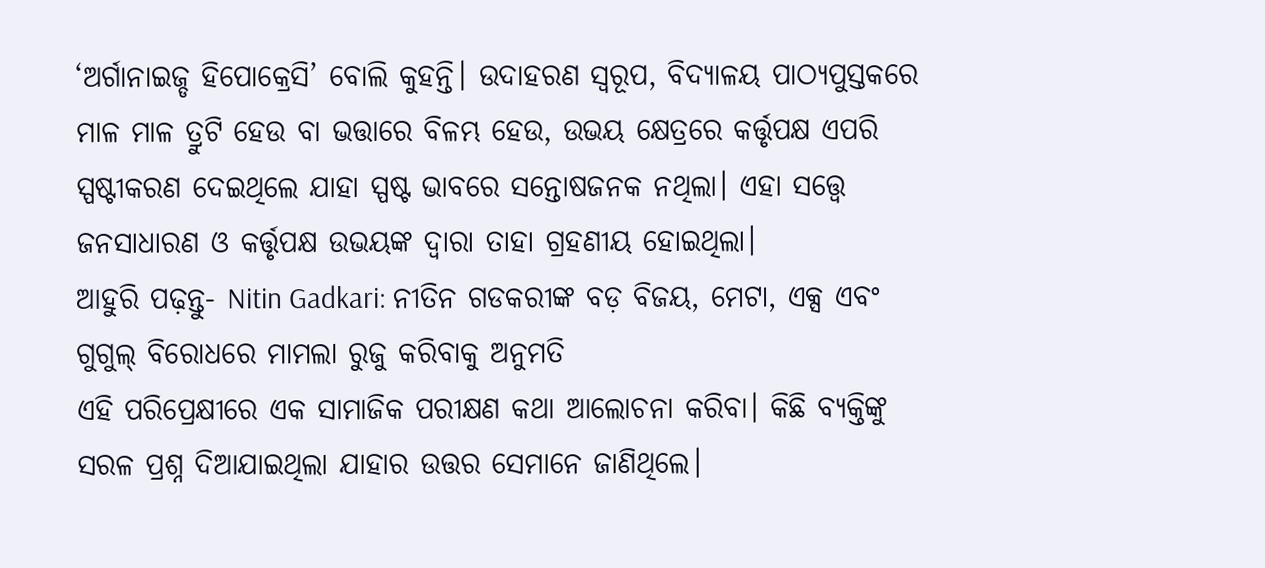‘ଅର୍ଗାନାଇଜ୍ଡ ହିପୋକ୍ରେସି’ ବୋଲି କୁହନ୍ତି। ଉଦାହରଣ ସ୍ୱରୂପ, ବିଦ୍ୟାଳୟ ପାଠ୍ୟପୁସ୍ତକରେ ମାଳ ମାଳ ତ୍ରୁଟି ହେଉ ବା ଭତ୍ତାରେ ବିଳମ୍ଭ ହେଉ, ଉଭୟ କ୍ଷେତ୍ରରେ କର୍ତ୍ତୃପକ୍ଷ ଏପରି ସ୍ପଷ୍ଟୀକରଣ ଦେଇଥିଲେ ଯାହା ସ୍ପଷ୍ଟ ଭାବରେ ସନ୍ତୋଷଜନକ ନଥିଲା। ଏହା ସତ୍ତ୍ବେ ଜନସାଧାରଣ ଓ କର୍ତ୍ତୃପକ୍ଷ ଉଭୟଙ୍କ ଦ୍ୱାରା ତାହା ଗ୍ରହଣୀୟ ହୋଇଥିଲା।
ଆହୁରି ପଢ଼ନ୍ତୁ- Nitin Gadkari: ନୀତିନ ଗଡକରୀଙ୍କ ବଡ଼ ବିଜୟ, ମେଟା, ଏକ୍ସ ଏବଂ ଗୁଗୁଲ୍ ବିରୋଧରେ ମାମଲା ରୁଜୁ କରିବାକୁ ଅନୁମତି
ଏହି ପରିପ୍ରେକ୍ଷୀରେ ଏକ ସାମାଜିକ ପରୀକ୍ଷଣ କଥା ଆଲୋଚନା କରିବା। କିଛି ବ୍ୟକ୍ତିଙ୍କୁ ସରଳ ପ୍ରଶ୍ନ ଦିଆଯାଇଥିଲା ଯାହାର ଉତ୍ତର ସେମାନେ ଜାଣିଥିଲେ।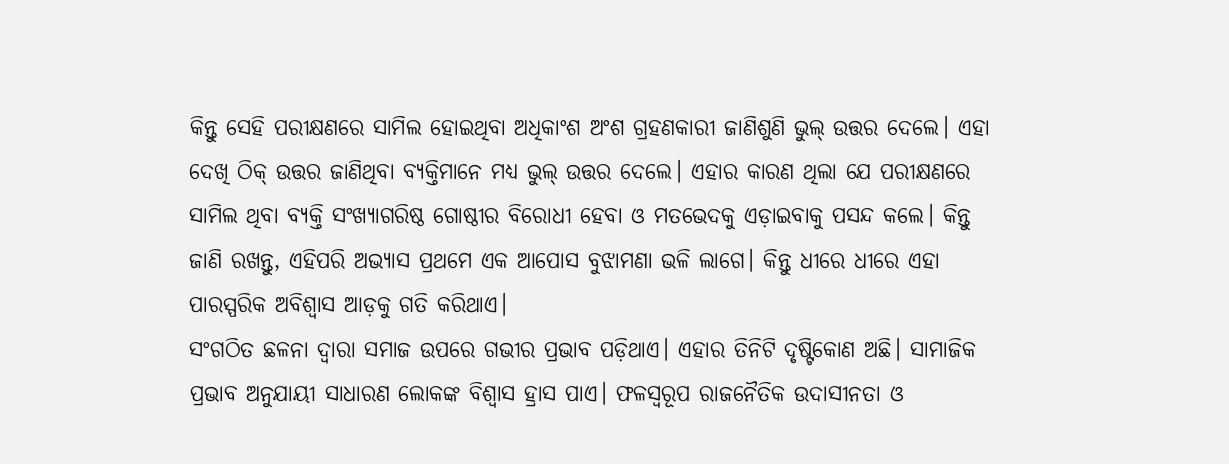କିନ୍ତୁ ସେହି ପରୀକ୍ଷଣରେ ସାମିଲ ହୋଇଥିବା ଅଧିକାଂଶ ଅଂଶ ଗ୍ରହଣକାରୀ ଜାଣିଶୁଣି ଭୁଲ୍ ଉତ୍ତର ଦେଲେ। ଏହା ଦେଖି ଠିକ୍ ଉତ୍ତର ଜାଣିଥିବା ବ୍ୟକ୍ତିମାନେ ମଧ୍ୟ ଭୁଲ୍ ଉତ୍ତର ଦେଲେ। ଏହାର କାରଣ ଥିଲା ଯେ ପରୀକ୍ଷଣରେ ସାମିଲ ଥିବା ବ୍ୟକ୍ତି ସଂଖ୍ୟାଗରିଷ୍ଠ ଗୋଷ୍ଠୀର ବିରୋଧୀ ହେବା ଓ ମତଭେଦକୁ ଏଡ଼ାଇବାକୁ ପସନ୍ଦ କଲେ। କିନ୍ତୁ ଜାଣି ରଖନ୍ତୁ, ଏହିପରି ଅଭ୍ୟାସ ପ୍ରଥମେ ଏକ ଆପୋସ ବୁଝାମଣା ଭଳି ଲାଗେ। କିନ୍ତୁ ଧୀରେ ଧୀରେ ଏହା ପାରସ୍ପରିକ ଅବିଶ୍ୱାସ ଆଡ଼କୁ ଗତି କରିଥାଏ।
ସଂଗଠିତ ଛଳନା ଦ୍ୱାରା ସମାଜ ଉପରେ ଗଭୀର ପ୍ରଭାବ ପଡ଼ିଥାଏ। ଏହାର ତିନିଟି ଦୃଷ୍ଟିକୋଣ ଅଛି। ସାମାଜିକ ପ୍ରଭାବ ଅନୁଯାୟୀ ସାଧାରଣ ଲୋକଙ୍କ ବିଶ୍ୱାସ ହ୍ରାସ ପାଏ। ଫଳସ୍ୱରୂପ ରାଜନୈତିକ ଉଦାସୀନତା ଓ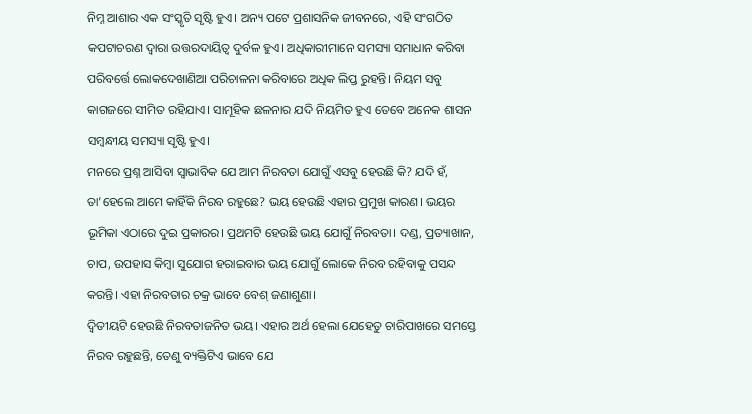ନିମ୍ନ ଆଶାର ଏକ ସଂସ୍କୃତି ସୃଷ୍ଟି ହୁଏ। ଅନ୍ୟ ପଟେ ପ୍ରଶାସନିକ ଜୀବନରେ, ଏହି ସଂଗଠିତ କପଟାଚରଣ ଦ୍ୱାରା ଉତ୍ତରଦାୟିତ୍ୱ ଦୁର୍ବଳ ହୁଏ। ଅଧିକାରୀମାନେ ସମସ୍ୟା ସମାଧାନ କରିବା ପରିବର୍ତ୍ତେ ଲୋକଦେଖାଣିଆ ପରିଚାଳନା କରିବାରେ ଅଧିକ ଲିପ୍ତ ରୁହନ୍ତି। ନିୟମ ସବୁ କାଗଜରେ ସୀମିତ ରହିଯାଏ। ସାମୂହିକ ଛଳନାର ଯଦି ନିୟମିତ ହୁଏ ତେବେ ଅନେକ ଶାସନ ସମ୍ବନ୍ଧୀୟ ସମସ୍ୟା ସୃଷ୍ଟି ହୁଏ।
ମନରେ ପ୍ରଶ୍ନ ଆସିବା ସ୍ବାଭାବିକ ଯେ ଆମ ନିରବତା ଯୋଗୁଁ ଏସବୁ ହେଉଛି କି? ଯଦି ହଁ, ତା’ହେଲେ ଆମେ କାହିଁକି ନିରବ ରହୁଛେ? ଭୟ ହେଉଛି ଏହାର ପ୍ରମୁଖ କାରଣ। ଭୟର ଭୂମିକା ଏଠାରେ ଦୁଇ ପ୍ରକାରର। ପ୍ରଥମଟି ହେଉଛି ଭୟ ଯୋଗୁଁ ନିରବତା। ଦଣ୍ଡ, ପ୍ରତ୍ୟାଖାନ, ଚାପ, ଉପହାସ କିମ୍ବା ସୁଯୋଗ ହରାଇବାର ଭୟ ଯୋଗୁଁ ଲୋକେ ନିରବ ରହିବାକୁ ପସନ୍ଦ କରନ୍ତି। ଏହା ନିରବତାର ଚକ୍ର ଭାବେ ବେଶ୍ ଜଣାଶୁଣା।
ଦ୍ବିତୀୟଟି ହେଉଛି ନିରବତାଜନିତ ଭୟ। ଏହାର ଅର୍ଥ ହେଲା ଯେହେତୁ ଚାରିପାଖରେ ସମସ୍ତେ ନିରବ ରହୁଛନ୍ତି, ତେଣୁ ବ୍ୟକ୍ତିଟିଏ ଭାବେ ଯେ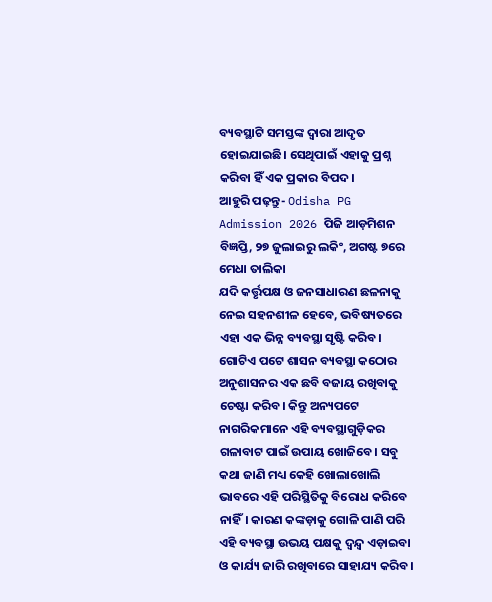ବ୍ୟବସ୍ଥାଟି ସମସ୍ତଙ୍କ ଦ୍ୱାରା ଆଦୃତ ହୋଇଯାଇଛି। ସେଥିପାଇଁ ଏହାକୁ ପ୍ରଶ୍ନ କରିବା ହିଁ ଏକ ପ୍ରକାର ବିପଦ।
ଆହୁରି ପଢ଼ନ୍ତୁ- Odisha PG Admission 2026 ପିଜି ଆଡ଼ମିଶନ ବିଜ୍ଞପ୍ତି, ୨୭ ଜୁଲାଇରୁ ଲକିଂ, ଅଗଷ୍ଟ ୭ରେ ମେଧା ତାଲିକା
ଯଦି କର୍ତ୍ତୃପକ୍ଷ ଓ ଜନସାଧାରଣ ଛଳନାକୁ ନେଇ ସହନଶୀଳ ହେବେ, ଭବିଷ୍ୟତରେ ଏହା ଏକ ଭିନ୍ନ ବ୍ୟବସ୍ଥା ସୃଷ୍ଟି କରିବ। ଗୋଟିଏ ପଟେ ଶାସନ ବ୍ୟବସ୍ଥା କଠୋର ଅନୁଶାସନର ଏକ ଛବି ବଜାୟ ରଖିବାକୁ ଚେଷ୍ଟା କରିବ। କିନ୍ତୁ ଅନ୍ୟପଟେ ନାଗରିକମାନେ ଏହି ବ୍ୟବସ୍ଥାଗୁଡ଼ିକର ଗଳାବାଟ ପାଇଁ ଉପାୟ ଖୋଜିବେ। ସବୁ କଥା ଜାଣି ମଧ୍ୟ କେହି ଖୋଲାଖୋଲି ଭାବରେ ଏହି ପରିସ୍ଥିତିକୁ ବିରୋଧ କରିବେ ନାହିଁ। କାରଣ କଙ୍କଡ଼ାକୁ ଗୋଳି ପାଣି ପରି ଏହି ବ୍ୟବସ୍ଥା ଉଭୟ ପକ୍ଷକୁ ଦ୍ୱନ୍ଦ୍ୱ ଏଡ଼ାଇବା ଓ କାର୍ଯ୍ୟ ଜାରି ରଖିବାରେ ସାହାଯ୍ୟ କରିବ।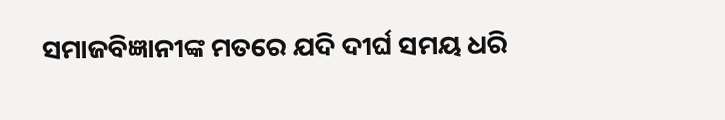ସମାଜବିଜ୍ଞାନୀଙ୍କ ମତରେ ଯଦି ଦୀର୍ଘ ସମୟ ଧରି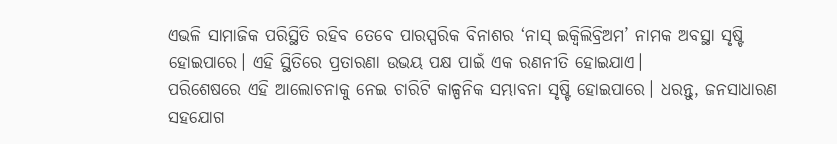ଏଭଳି ସାମାଜିକ ପରିସ୍ଥିତି ରହିବ ତେବେ ପାରସ୍ପରିକ ବିନାଶର ‘ନାସ୍ ଇକ୍ଵିଲିବ୍ରିଅମ’ ନାମକ ଅବସ୍ଥା ସୃଷ୍ଟି ହୋଇପାରେ। ଏହି ସ୍ଥିତିରେ ପ୍ରତାରଣା ଉଭୟ ପକ୍ଷ ପାଇଁ ଏକ ରଣନୀତି ହୋଇଯାଏ।
ପରିଶେଷରେ ଏହି ଆଲୋଚନାକୁ ନେଇ ଚାରିଟି କାଳ୍ପନିକ ସମ୍ଭାବନା ସୃଷ୍ଟି ହୋଇପାରେ। ଧରନ୍ତୁ, ଜନସାଧାରଣ ସହଯୋଗ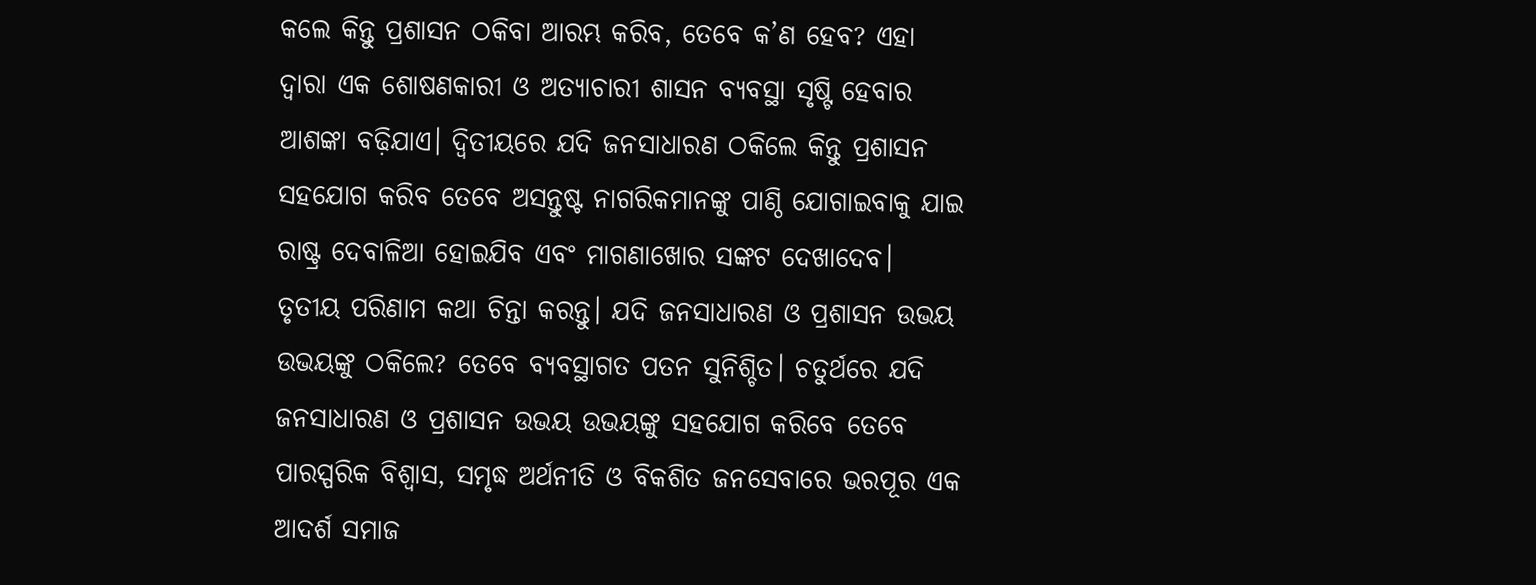କଲେ କିନ୍ତୁ ପ୍ରଶାସନ ଠକିବା ଆରମ୍ଭ କରିବ, ତେବେ କ’ଣ ହେବ? ଏହା ଦ୍ୱାରା ଏକ ଶୋଷଣକାରୀ ଓ ଅତ୍ୟାଚାରୀ ଶାସନ ବ୍ୟବସ୍ଥା ସୃଷ୍ଟି ହେବାର ଆଶଙ୍କା ବଢ଼ିଯାଏ। ଦ୍ବିତୀୟରେ ଯଦି ଜନସାଧାରଣ ଠକିଲେ କିନ୍ତୁ ପ୍ରଶାସନ ସହଯୋଗ କରିବ ତେବେ ଅସନ୍ତୁଷ୍ଟ ନାଗରିକମାନଙ୍କୁ ପାଣ୍ଠି ଯୋଗାଇବାକୁ ଯାଇ ରାଷ୍ଟ୍ର ଦେବାଳିଆ ହୋଇଯିବ ଏବଂ ମାଗଣାଖୋର ସଙ୍କଟ ଦେଖାଦେବ। ତୃତୀୟ ପରିଣାମ କଥା ଚିନ୍ତା କରନ୍ତୁ। ଯଦି ଜନସାଧାରଣ ଓ ପ୍ରଶାସନ ଉଭୟ ଉଭୟଙ୍କୁ ଠକିଲେ? ତେବେ ବ୍ୟବସ୍ଥାଗତ ପତନ ସୁନିଶ୍ଚିତ। ଚତୁର୍ଥରେ ଯଦି ଜନସାଧାରଣ ଓ ପ୍ରଶାସନ ଉଭୟ ଉଭୟଙ୍କୁ ସହଯୋଗ କରିବେ ତେବେ ପାରସ୍ପରିକ ବିଶ୍ୱାସ, ସମୃଦ୍ଧ ଅର୍ଥନୀତି ଓ ବିକଶିତ ଜନସେବାରେ ଭରପୂର ଏକ ଆଦର୍ଶ ସମାଜ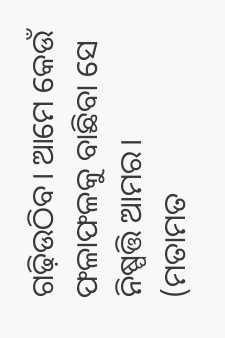ଗଢ଼ିଉଠିବ। ଆମେ କେଉଁ ଫଳାଫଳକୁ ବାଛିବା ସେ ନିଷ୍ପତ୍ତି ଆମର।
(ମତାମତ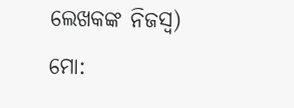ଲେଖକଙ୍କ ନିଜସ୍ବ)
ମୋ: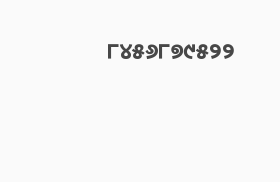୮୪୫୬୮୭୯୫୨୨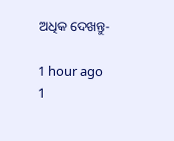ଅଧିକ ଦେଖନ୍ତୁ-

1 hour ago
1